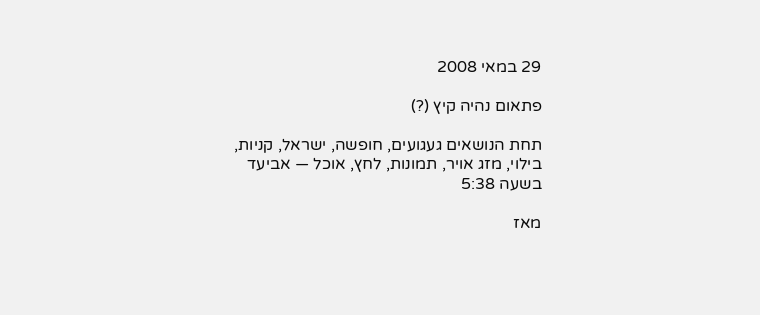29 במאי 2008

פתאום נהיה קיץ (?)

תחת הנושאים געגועים, חופשה, ישראל, קניות, בילוי, מזג אויר, תמונות, לחץ, אוכל — אביעד בשעה 5:38

מאז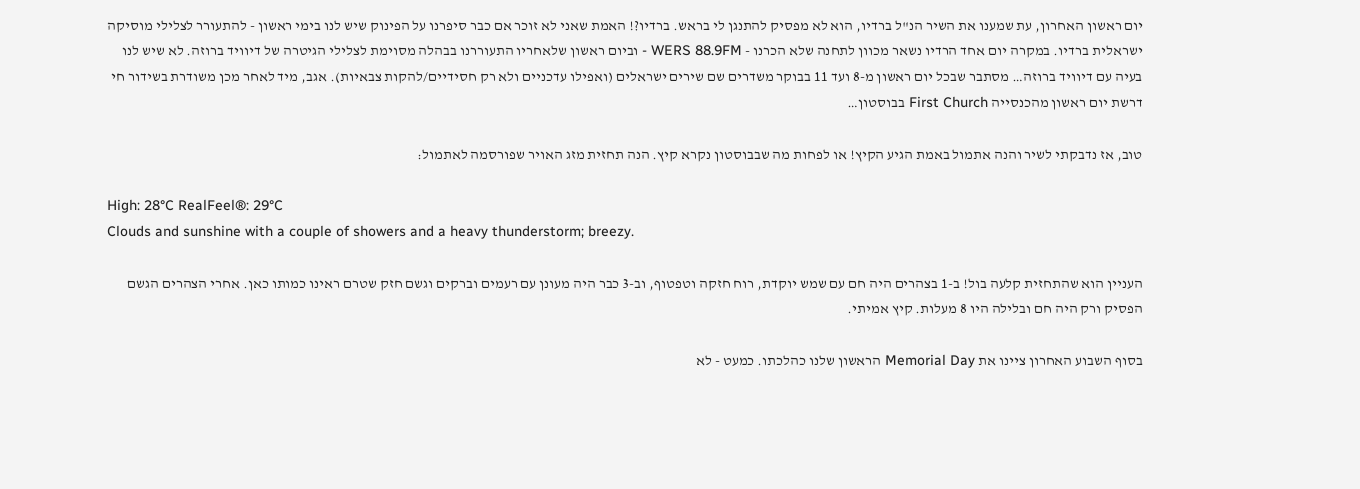יום ראשון האחרון, עת שמענו את השיר הנ"ל ברדיו, הוא לא מפסיק להתנגן לי בראש. ברדיו?! האמת שאני לא זוכר אם כבר סיפרנו על הפינוק שיש לנו בימי ראשון - להתעורר לצלילי מוסיקה ישראלית ברדיו. במקרה יום אחד הרדיו נשאר מכוון לתחנה שלא הכרנו - WERS 88.9FM - וביום ראשון שלאחריו התעוררנו בבהלה מסוימת לצלילי הגיטרה של דיוויד ברוזה. לא שיש לנו בעיה עם דיוויד ברוזה… מסתבר שבכל יום ראשון מ-8 ועד 11 בבוקר משדרים שם שירים ישראלים (ואפילו עדכניים ולא רק חסידיים/להקות צבאיות). אגב, מיד לאחר מכן משודרת בשידור חי דרשת יום ראשון מהכנסייה First Church בבוסטון…

טוב, אז נדבקתי לשיר והנה אתמול באמת הגיע הקיץ! או לפחות מה שבבוסטון נקרא קיץ. הנה תחזית מזג האויר שפורסמה לאתמול:

High: 28°C RealFeel®: 29°C
Clouds and sunshine with a couple of showers and a heavy thunderstorm; breezy.

העניין הוא שהתחזית קלעה בול! ב-1 בצהרים היה חם עם שמש יוקדת, רוח חזקה וטפטוף, וב-3 כבר היה מעונן עם רעמים וברקים וגשם חזק שטרם ראינו כמותו כאן. אחרי הצהרים הגשם הפסיק ורק היה חם ובלילה היו 8 מעלות. קיץ אמיתי.

בסוף השבוע האחרון ציינו את Memorial Day הראשון שלנו כהלכתו. כמעט - לא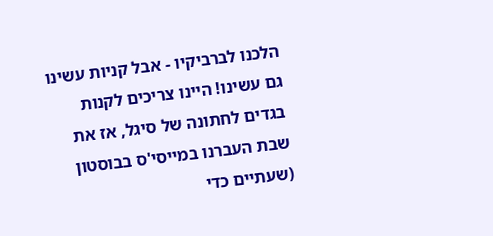הלכנו לברביקיו - אבל קניות עשינו גם עשינו! היינו צריכים לקנות בגדים לחתונה של סיגל, אז את שבת העברנו במייסי'ס בבוסטון (שעתיים כדי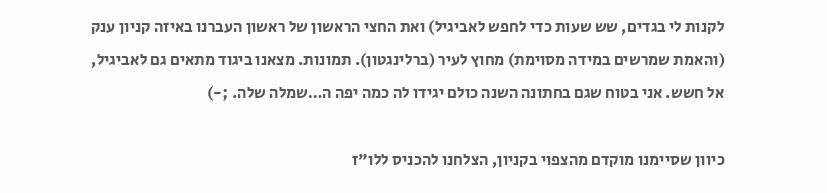לקנות לי בגדים, שש שעות כדי לחפש לאביגיל) ואת החצי הראשון של ראשון העברנו באיזה קניון ענק (והאמת שמרשים במידה מסוימת) מחוץ לעיר (ברלינגטון). תמונות. מצאנו ביגוד מתאים גם לאביגיל, אל חשש. אני בטוח שגם בחתונה השנה כולם יגידו לה כמה יפה ה…שמלה שלה. ;-)

כיוון שסיימנו מוקדם מהצפוי בקניון, הצלחנו להכניס ללו"ז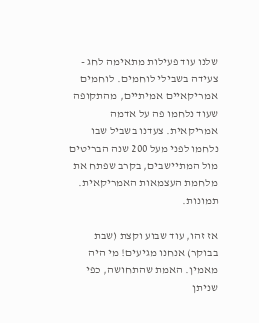שלנו עוד פעילות מתאימה לחג - צעידה בשבילי לוחמים. לוחמים אמריקאיים אמיתיים, מהתקופה שעוד נלחמו פה על אדמה אמריקאית. צעדנו בשביל שבו נלחמו לפני מעל 200 שנה הבריטים מול המתיישבים, בקרב שפתח את מלחמת העצמאות האמריקאית. תמונות.

אז זהו, עוד שבוע וקצת (שבת בבוקר) אנחנו מגיעים! מי היה מאמין. האמת שהתחושה, כפי שניתן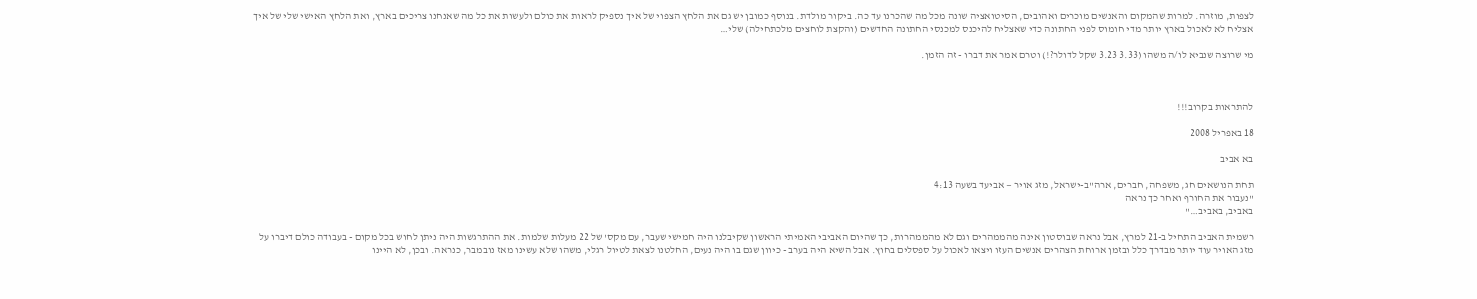לצפות, מוזרה. למרות שהמקום והאנשים מוכרים ואהובים, הסיטואציה שונה מכל מה שהכרנו עד כה. ביקור מולדת. בנוסף כמובן יש גם את הלחץ הצפוי של איך נספיק לראות את כולם ולעשות את כל מה שאנחנו צריכים בארץ, ואת הלחץ האישי שלי של איך אצליח לא לאכול בארץ יותר מדי חומוס לפני החתונה כדי שאצליח להיכנס למכנסי החתונה החדשים (והקצת לוחצים מלכתחילה) שלי…

מי שרוצה שנביא לו/ה משהו (3.33 3.23 שקל לדולר?!) וטרם אמר את דברו - זה הזמן.



להתראות בקרוב!!!

18 באפריל 2008

בא אביב

תחת הנושאים חג, משפחה, חברים, ארה"ב-ישראל, מזג אויר — אביעד בשעה 4:13
"נעבור את החורף ואחר כך נראה
באביב, באביב…"

רשמית האביב התחיל ב-21 למרץ, אבל נראה שבוסטון אינה מהממהרים וגם לא מהממהרות, כך שהיום האביבי האמיתי הראשון שקיבלנו היה חמישי שעבר, עם מקס' של 22 מעלות שלמות. את ההתרגשות היה ניתן לחוש בכל מקום - בעבודה כולם דיברו על מזג האויר עוד יותר מבדרך כלל ובזמן ארוחת הצהרים אנשים העזו ויצאו לאכול על ספסלים בחוץ. אבל השיא היה בערב - כיוון שגם בו היה נעים, החלטנו לצאת לטיול רגלי, משהו שלא עשינו מאז נובמבר, כנראה. ובכן, לא היינו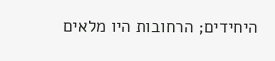היחידים; הרחובות היו מלאים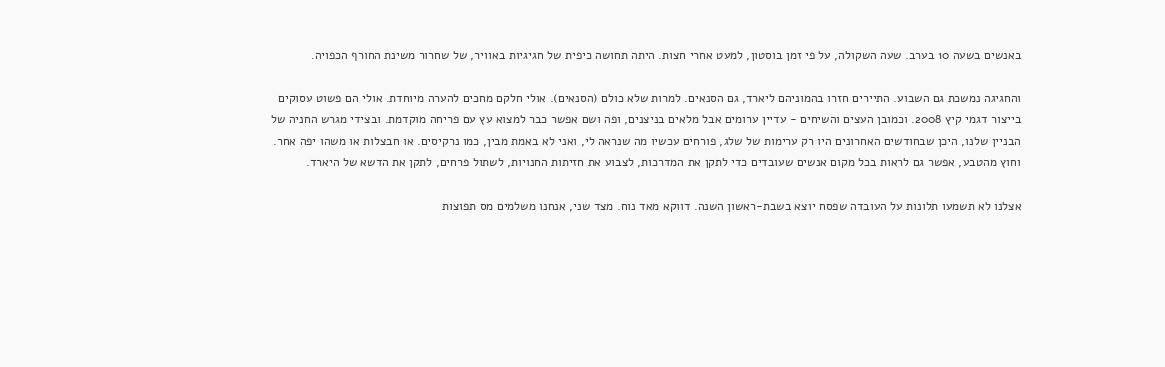באנשים בשעה 10 בערב. שעה השקולה, על פי זמן בוסטון, למעט אחרי חצות. היתה תחושה כיפית של חגיגיות באוויר, של שחרור משינת החורף הכפויה.

והחגיגה נמשכת גם השבוע. התיירים חזרו בהמוניהם ליארד, גם הסנאים. למרות שלא כולם (הסנאים). אולי חלקם מחכים להערה מיוחדת. אולי הם פשוט עסוקים בייצור דגמי קיץ 2008. וכמובן העצים והשיחים - עדיין ערומים אבל מלאים בניצנים, ופה ושם אפשר כבר למצוא עץ עם פריחה מוקדמת. ובצידי מגרש החניה של הבניין שלנו, היכן שבחודשים האחרונים היו רק ערימות של שלג, פורחים עכשיו מה שנראה לי, ואני לא באמת מבין, כמו נרקיסים. או חבצלות או משהו יפה אחר. וחוץ מהטבע, אפשר גם לראות בכל מקום אנשים שעובדים כדי לתקן את המדרכות, לצבוע את חזיתות החנויות, לשתול פרחים, לתקן את הדשא של היארד.

אצלנו לא תשמעו תלונות על העובדה שפסח יוצא בשבת-ראשון השנה. דווקא מאד נוח. מצד שני, אנחנו משלמים מס תפוצות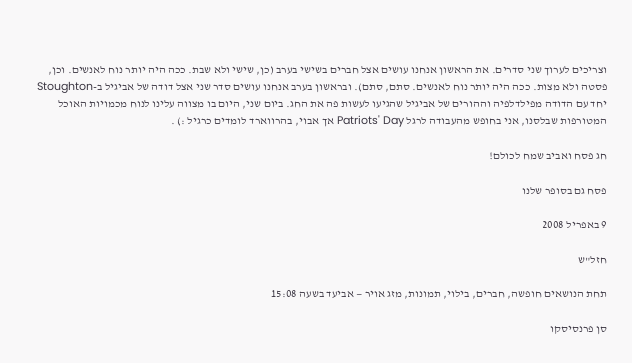וצריכים לערוך שני סדרים. את הראשון אנחנו עושים אצל חברים בשישי בערב (כן, שישי ולא שבת. ככה היה יותר נוח לאנשים. וכן, פסטה ולא מצות. ככה היה יותר נוח לאנשים. סתם, סתם). ובראשון בערב אנחנו עושים סדר שני אצל דודה של אביגיל ב-Stoughton יחד עם הדודה מפילדלפיה וההורים של אביגיל שהגיעו לעשות פה את החג. ביום שני, היום בו מצווה עלינו לנוח מכמויות האוכל המטורפות שבלסנו, אני בחופש מהעבודה לרגל Patriots' Day אך אבוי, בהרווארד לומדים כרגיל :) .

חג פסח ואביב שמח לכולם!

פסח גם בסופר שלנו

9 באפריל 2008

חזל"ש

תחת הנושאים חופשה, חברים, בילוי, תמונות, מזג אויר — אביעד בשעה 15:08

סן פרנסיסקו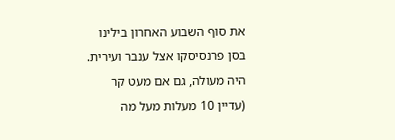את סוף השבוע האחרון בילינו בסן פרנסיסקו אצל ענבר ועירית. היה מעולה, גם אם מעט קר (עדיין 10 מעלות מעל מה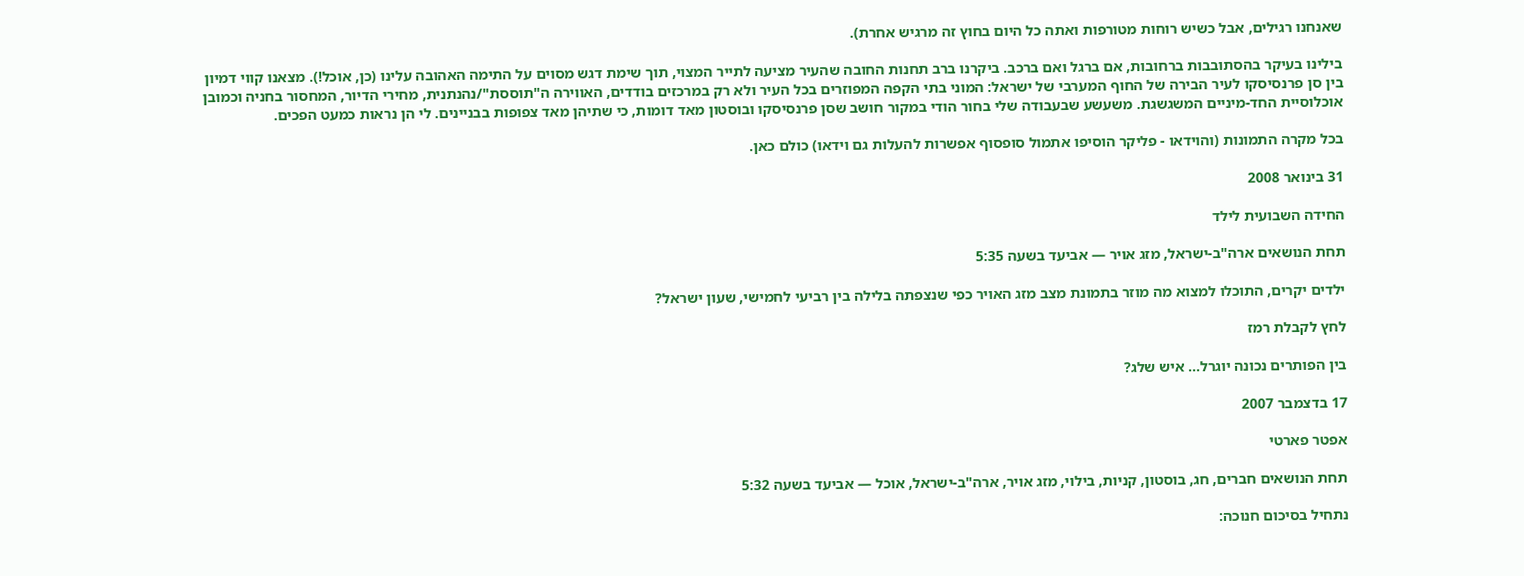שאנחנו רגילים, אבל כשיש רוחות מטורפות ואתה כל היום בחוץ זה מרגיש אחרת).

בילינו בעיקר בהסתובבות ברחובות, אם ברגל ואם ברכב. ביקרנו ברב תחנות החובה שהעיר מציעה לתייר המצוי, תוך שימת דגש מסוים על התימה האהובה עלינו (כן, אוכל!). מצאנו קווי דמיון בין סן פרנסיסקו לעיר הבירה של החוף המערבי של ישראל: המוני בתי הקפה המפוזרים בכל העיר ולא רק במרכזים בודדים, האווירה ה"תוססת"/נהנתנית, מחירי הדיור, המחסור בחניה וכמובן אוכלוסיית החד-מיניים המשגשגת. משעשע שבעבודה שלי בחור הודי במקור חושב שסן פרנסיסקו ובוסטון מאד דומות, כי שתיהן מאד צפופות בבניינים. לי הן נראות כמעט הפכים.

בכל מקרה התמונות (והוידאו - פליקר הוסיפו אתמול סופסוף אפשרות להעלות גם וידאו) כולם כאן.

31 בינואר 2008

החידה השבועית לילד

תחת הנושאים ארה"ב-ישראל, מזג אויר — אביעד בשעה 5:35

ילדים יקרים, התוכלו למצוא מה מוזר בתמונת מצב מזג האויר כפי שנצפתה בלילה בין רביעי לחמישי, שעון ישראל?

לחץ לקבלת רמז

בין הפותרים נכונה יוגרל… איש שלג?

17 בדצמבר 2007

אפטר פארטי

תחת הנושאים חברים, חג, בוסטון, קניות, בילוי, מזג אויר, ארה"ב-ישראל, אוכל — אביעד בשעה 5:32

נתחיל בסיכום חנוכה: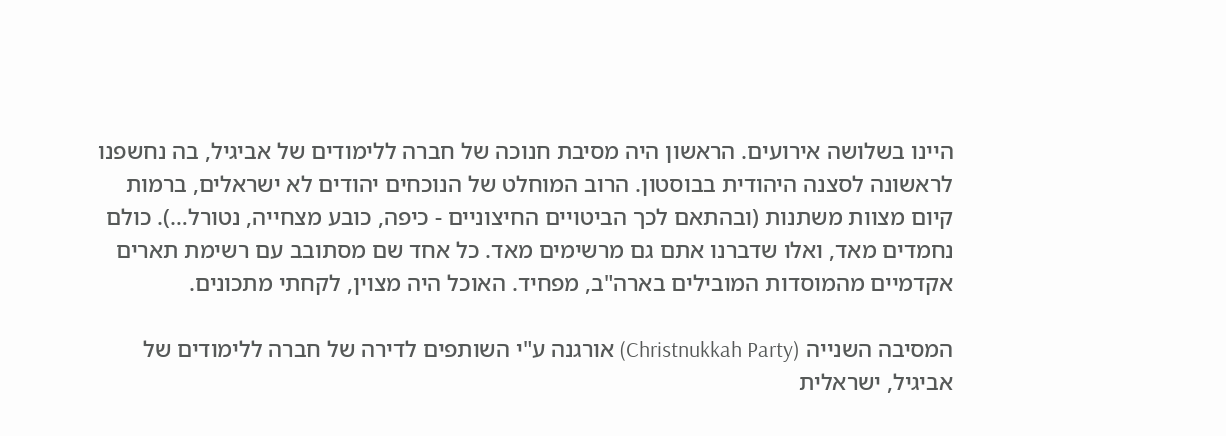היינו בשלושה אירועים. הראשון היה מסיבת חנוכה של חברה ללימודים של אביגיל, בה נחשפנו לראשונה לסצנה היהודית בבוסטון. הרוב המוחלט של הנוכחים יהודים לא ישראלים, ברמות קיום מצוות משתנות (ובהתאם לכך הביטויים החיצוניים - כיפה, כובע מצחייה, נטורל…). כולם נחמדים מאד, ואלו שדברנו אתם גם מרשימים מאד. כל אחד שם מסתובב עם רשימת תארים אקדמיים מהמוסדות המובילים בארה"ב, מפחיד. האוכל היה מצוין, לקחתי מתכונים.

המסיבה השנייה (Christnukkah Party) אורגנה ע"י השותפים לדירה של חברה ללימודים של אביגיל, ישראלית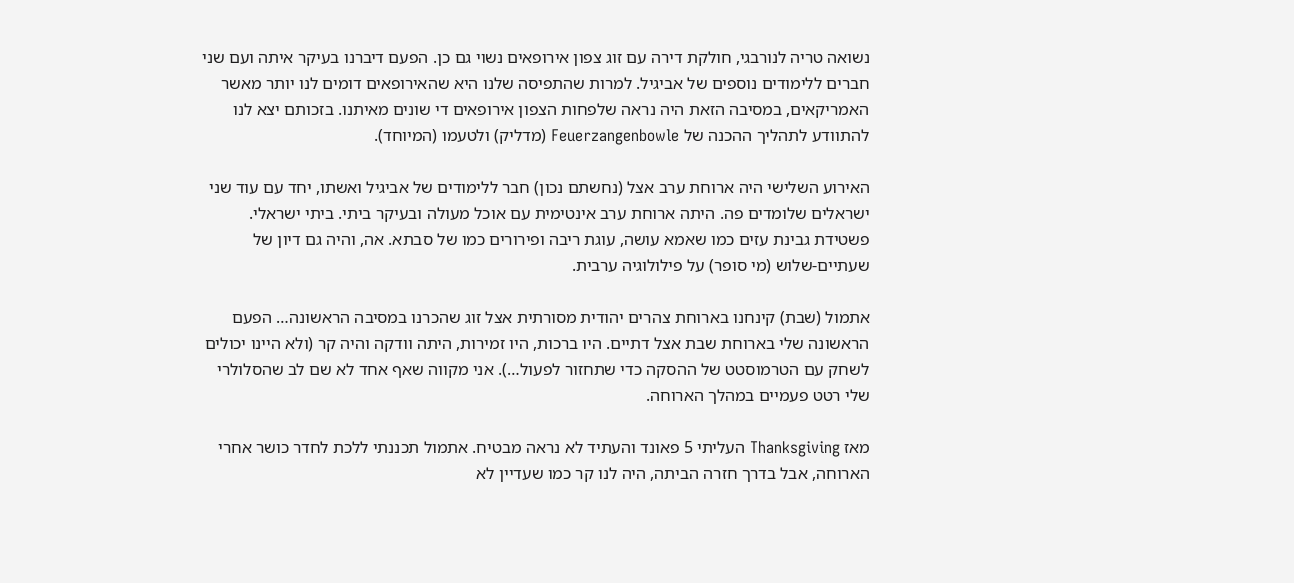נשואה טריה לנורבגי, חולקת דירה עם זוג צפון אירופאים נשוי גם כן. הפעם דיברנו בעיקר איתה ועם שני חברים ללימודים נוספים של אביגיל. למרות שהתפיסה שלנו היא שהאירופאים דומים לנו יותר מאשר האמריקאים, במסיבה הזאת היה נראה שלפחות הצפון אירופאים די שונים מאיתנו. בזכותם יצא לנו להתוודע לתהליך ההכנה של Feuerzangenbowle (מדליק) ולטעמו (המיוחד).

האירוע השלישי היה ארוחת ערב אצל (נחשתם נכון) חבר ללימודים של אביגיל ואשתו, יחד עם עוד שני ישראלים שלומדים פה. היתה ארוחת ערב אינטימית עם אוכל מעולה ובעיקר ביתי. ביתי ישראלי. פשטידת גבינת עזים כמו שאמא עושה, עוגת ריבה ופירורים כמו של סבתא. אה, והיה גם דיון של שעתיים-שלוש (מי סופר) על פילולוגיה ערבית.

אתמול (שבת) קינחנו בארוחת צהרים יהודית מסורתית אצל זוג שהכרנו במסיבה הראשונה… הפעם הראשונה שלי בארוחת שבת אצל דתיים. היו ברכות, היו זמירות, היתה וודקה והיה קר (ולא היינו יכולים לשחק עם הטרמוסטט של ההסקה כדי שתחזור לפעול…). אני מקווה שאף אחד לא שם לב שהסלולרי שלי רטט פעמיים במהלך הארוחה.

מאז Thanksgiving העליתי 5 פאונד והעתיד לא נראה מבטיח. אתמול תכננתי ללכת לחדר כושר אחרי הארוחה, אבל בדרך חזרה הביתה, היה לנו קר כמו שעדיין לא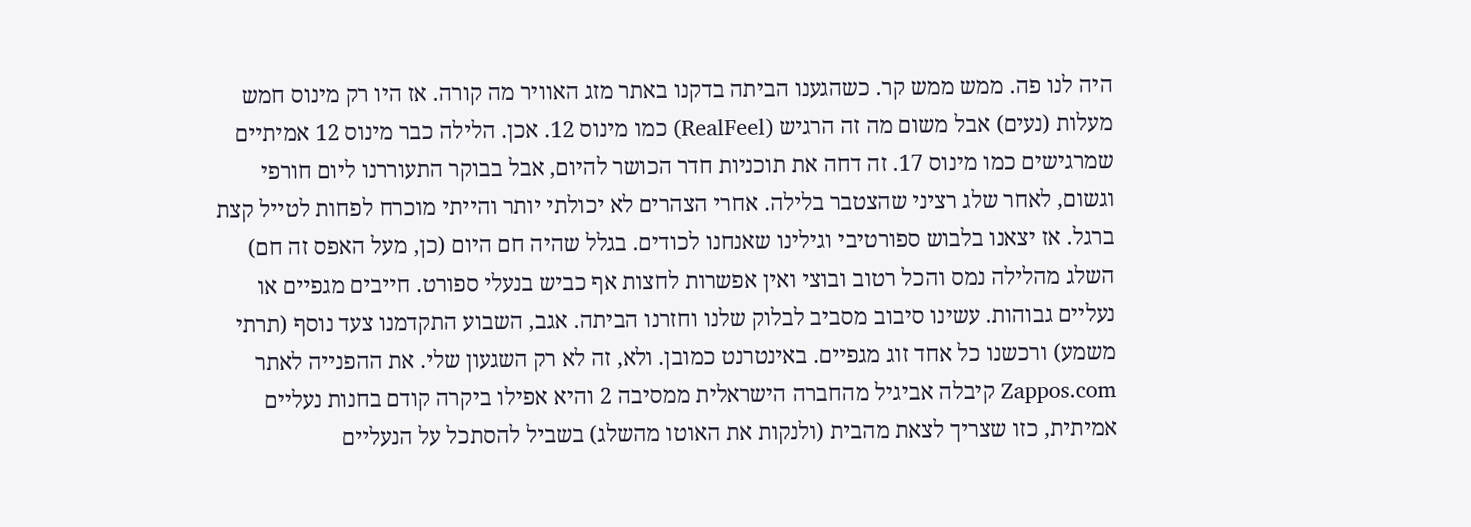היה לנו פה. ממש ממש קר. כשהגענו הביתה בדקנו באתר מזג האוויר מה קורה. אז היו רק מינוס חמש מעלות (נעים) אבל משום מה זה הרגיש (RealFeel) כמו מינוס 12. אכן. הלילה כבר מינוס 12 אמיתיים שמרגישים כמו מינוס 17. זה דחה את תוכניות חדר הכושר להיום, אבל בבוקר התעוררנו ליום חורפי וגשום, לאחר שלג רציני שהצטבר בלילה. אחרי הצהרים לא יכולתי יותר והייתי מוכרח לפחות לטייל קצת ברגל. אז יצאנו בלבוש ספורטיבי וגילינו שאנחנו לכודים. בגלל שהיה חם היום (כן, מעל האפס זה חם) השלג מהלילה נמס והכל רטוב ובוצי ואין אפשרות לחצות אף כביש בנעלי ספורט. חייבים מגפיים או נעליים גבוהות. עשינו סיבוב מסביב לבלוק שלנו וחזרנו הביתה. אגב, השבוע התקדמנו צעד נוסף (תרתי משמע) ורכשנו כל אחד זוג מגפיים. באינטרנט כמובן. ולא, זה לא רק השגעון שלי. את ההפנייה לאתר Zappos.com קיבלה אביגיל מהחברה הישראלית ממסיבה 2 והיא אפילו ביקרה קודם בחנות נעליים אמיתית, כזו שצריך לצאת מהבית (ולנקות את האוטו מהשלג) בשביל להסתכל על הנעליים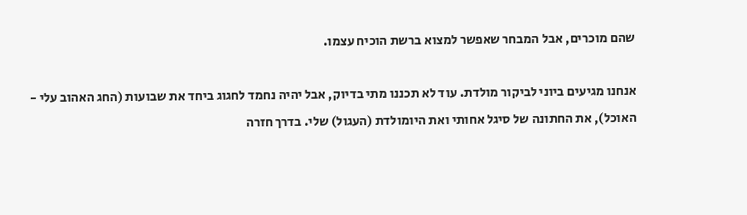שהם מוכרים, אבל המבחר שאפשר למצוא ברשת הוכיח עצמו.

אנחנו מגיעים ביוני לביקור מולדת. עוד לא תכננו מתי בדיוק, אבל יהיה נחמד לחגוג ביחד את שבועות (החג האהוב עלי - האוכל), את החתונה של סיגל אחותי ואת היומולדת (העגול) שלי. בדרך חזרה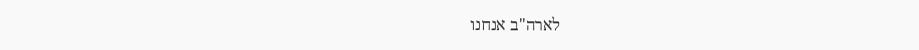לארה"ב אנחנו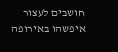חושבים לעצור איפשהו באירופה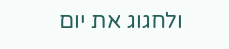ולחגוג את יום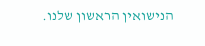הנישואין הראשון שלנו.